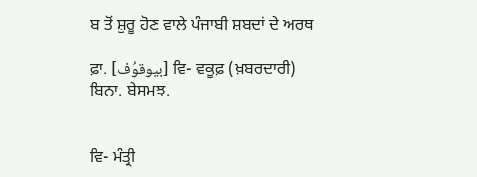ਬ ਤੋਂ ਸ਼ੁਰੂ ਹੋਣ ਵਾਲੇ ਪੰਜਾਬੀ ਸ਼ਬਦਾਂ ਦੇ ਅਰਥ

ਫ਼ਾ. [بیوقوُف] ਵਿ- ਵਕੂਫ਼ (ਖ਼ਬਰਦਾਰੀ) ਬਿਨਾ. ਬੇਸਮਝ.


ਵਿ- ਮੰਤ੍ਰੀ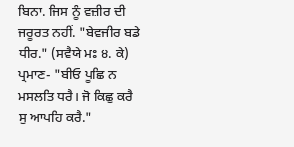ਬਿਨਾ. ਜਿਸ ਨੂੰ ਵਜ਼ੀਰ ਦੀ ਜਰੂਰਤ ਨਹੀਂ. "ਬੇਵਜੀਰ ਬਡੇ ਧੀਰ." (ਸਵੈਯੇ ਮਃ ੪. ਕੇ) ਪ੍ਰਮਾਣ- "ਬੀਓ ਪੂਛਿ ਨ ਮਸਲਤਿ ਧਰੈ। ਜੋ ਕਿਛੁ ਕਰੈ ਸੁ ਆਪਹਿ ਕਰੈ."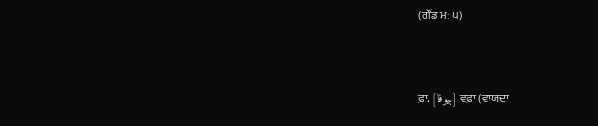(ਗੌਂਡ ਮਃ ੫)


ਫ਼ਾ. [بیوفا] ਵਫ਼ਾ (ਵਾਯਦਾ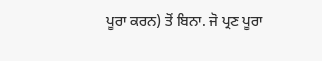ਪੂਰਾ ਕਰਨ) ਤੋਂ ਬਿਨਾ. ਜੋ ਪ੍ਰਣ ਪੂਰਾ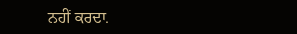ਨਹੀਂ ਕਰਦਾ.